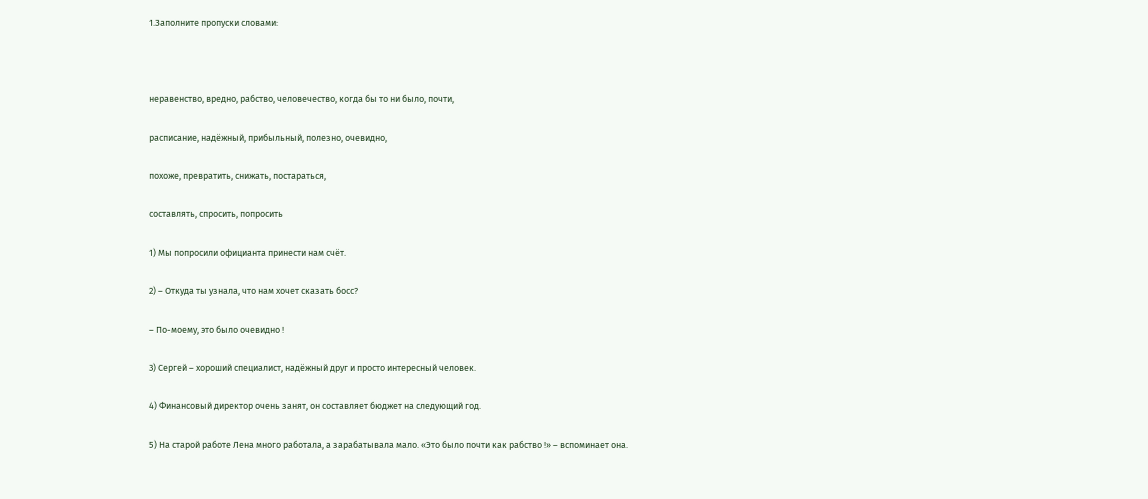1.Заполните пропуски словами:



неравенство, вредно, рабство, человечество, когда бы то ни было, почти,

расписание, надёжный, прибыльный, полезно, очевидно,

похоже, превратить, снижать, постараться,

составлять, спросить, попросить

1) Мы попросили официанта принести нам счёт.

2) – Откуда ты узнала, что нам хочет сказать босс?

– По-моему, это было очевидно !

3) Сергей – хороший специалист, надёжный друг и просто интересный человек.

4) Финансовый директор очень занят, он составляет бюджет на следующий год.

5) На старой работе Лена много работала, а зарабатывала мало. «Это было почти как рабство !» – вспоминает она.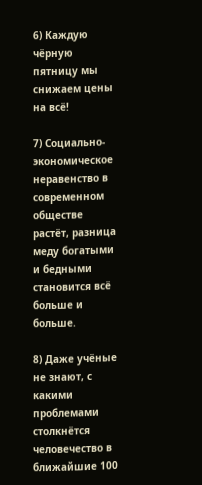6) Каждую чёрную пятницу мы снижаем цены на всё!

7) Социально-экономическое неравенство в современном обществе растёт, разница меду богатыми и бедными становится всё больше и больше.

8) Даже учёные не знают, с какими проблемами столкнётся человечество в ближайшие 100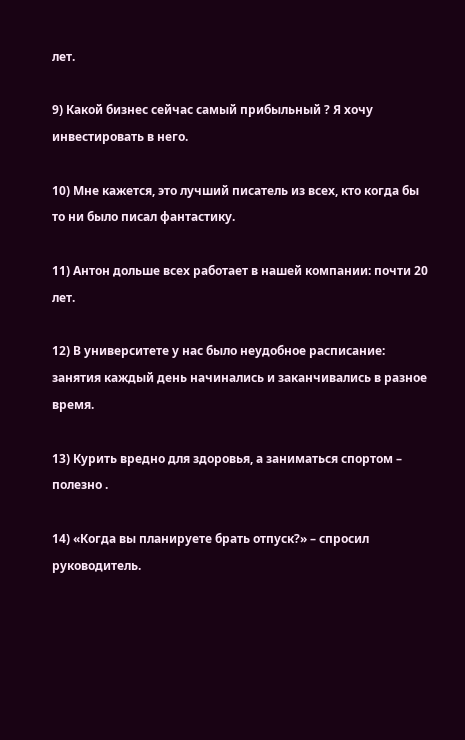лет.

9) Какой бизнес сейчас самый прибыльный ? Я хочу инвестировать в него.

10) Мне кажется, это лучший писатель из всех, кто когда бы то ни было писал фантастику.

11) Антон дольше всех работает в нашей компании: почти 20 лет.

12) В университете у нас было неудобное расписание: занятия каждый день начинались и заканчивались в разное время.

13) Курить вредно для здоровья, а заниматься спортом – полезно .

14) «Когда вы планируете брать отпуск?» – спросил руководитель.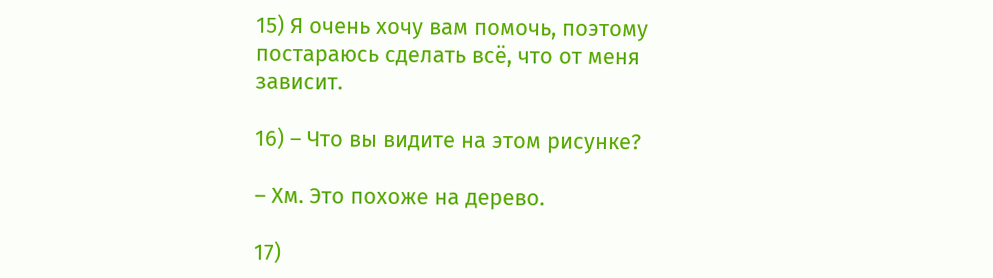15) Я очень хочу вам помочь, поэтому постараюсь сделать всё, что от меня зависит.

16) – Что вы видите на этом рисунке?

– Хм. Это похоже на дерево.

17)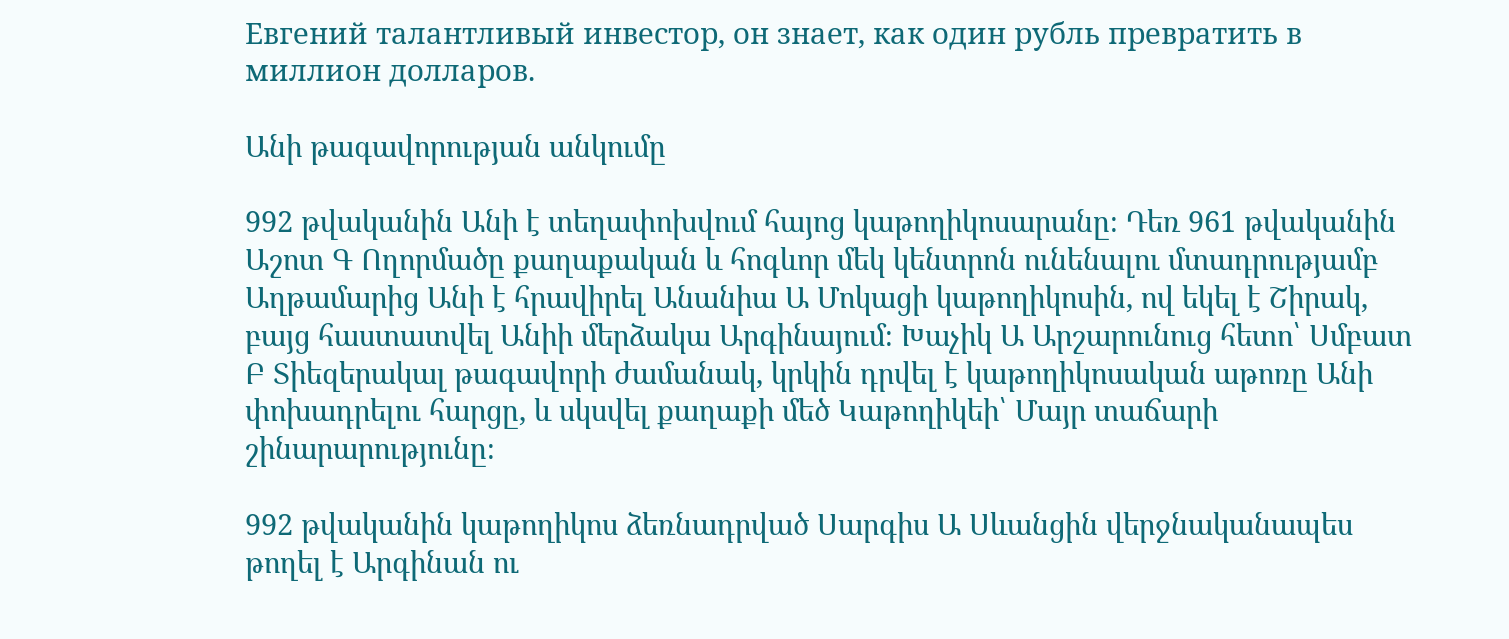Евгений талантливый инвестор, он знает, как один рубль превратить в миллион долларов.

Անի թագավորության անկումը

992 թվականին Անի է տեղափոխվում հայոց կաթողիկոսարանը։ Դեռ 961 թվականին Աշոտ Գ Ողորմածը քաղաքական և հոգևոր մեկ կենտրոն ունենալու մտադրությամբ Աղթամարից Անի է հրավիրել Անանիա Ա Մոկացի կաթողիկոսին, ով եկել է Շիրակ, բայց հաստատվել Անիի մերձակա Արգինայում։ Խաչիկ Ա Արշարունուց հետո՝ Սմբատ Բ Տիեզերակալ թագավորի ժամանակ, կրկին դրվել է կաթողիկոսական աթոռը Անի փոխադրելու հարցը, և սկսվել քաղաքի մեծ Կաթողիկեի՝ Մայր տաճարի շինարարությունը։

992 թվականին կաթողիկոս ձեռնադրված Սարգիս Ա Սևանցին վերջնականապես թողել է Արգինան ու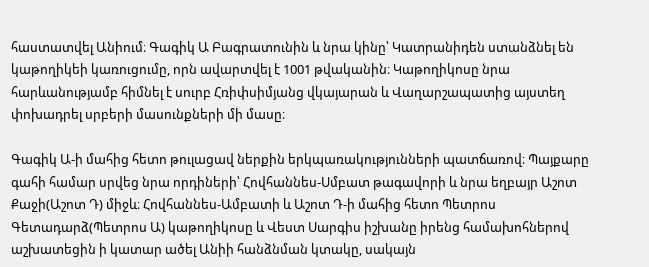հաստատվել Անիում։ Գագիկ Ա Բագրատունին և նրա կինը՝ Կատրանիդեն ստանձնել են կաթողիկեի կառուցումը, որն ավարտվել է 1001 թվականին։ Կաթողիկոսը նրա հարևանությամբ հիմնել է սուրբ Հռիփսիմյանց վկայարան և Վաղարշապատից այստեղ փոխադրել սրբերի մասունքների մի մասը։

Գագիկ Ա-ի մահից հետո թուլացավ ներքին երկպառակությունների պատճառով։ Պայքարը գահի համար սրվեց նրա որդիների՝ Հովհաննես-Սմբատ թագավորի և նրա եղբայր Աշոտ Քաջի(Աշոտ Դ) միջև։ Հովհաննես-Ամբատի և Աշոտ Դ-ի մահից հետո Պետրոս Գետադարձ(Պետրոս Ա) կաթողիկոսը և Վեստ Սարգիս իշխանը իրենց համախոհներով աշխատեցին ի կատար ածել Անիի հանձնման կտակը, սակայն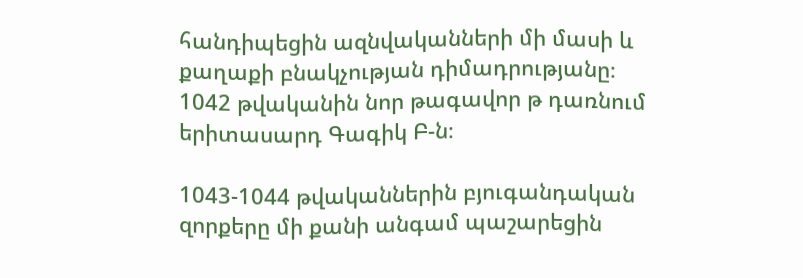հանդիպեցին ազնվականների մի մասի և քաղաքի բնակչության դիմադրությանը։ 1042 թվականին նոր թագավոր թ դառնում երիտասարդ Գագիկ Բ-ն։

1043-1044 թվականներին բյուգանդական զորքերը մի քանի անգամ պաշարեցին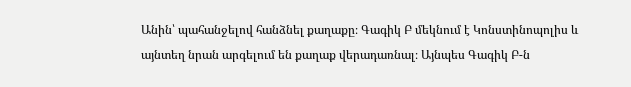Անին՝ պահանջելով հանձնել քաղաքը։ Գագիկ Բ մեկնում է Կոնստինոպոլիս և այնտեղ նրան արգելում են քաղաք վերադառնալ։ Այնպես Գագիկ Բ-ն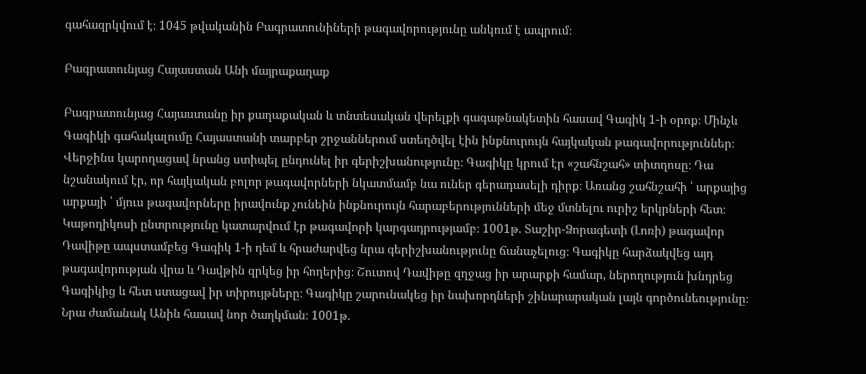գահազրկվում է։ 1045 թվականին Բագրատունիների թագավորությունը անկում է ապրում։

Բագրատունյաց Հայաստան Անի մայրաքաղաք

Բագրատունյաց Հայաստանը իր քաղաքական և տնտեսական վերելքի գագաթնակետին հասավ Գագիկ 1-ի օրոք։ Մինչև Գագիկի գահակալումը Հայաստանի տարբեր շրջաններում ստեղծվել էին ինքնուրույն հայկական թագավորություններ։ Վերջինս կարողացավ նրանց ստիպել ընդունել իր գերիշխանությունը։ Գագիկը կրում էր «շահնշահ» տիտղոսը։ Դա նշանակում էր, որ հայկական բոլոր թագավորների նկատմամբ նա ուներ գերադասելի դիրք։ Առանց շահնշահի ՝ արքայից արքայի ՝ մյուս թագավորները իրավունք չունեին ինքնուրույն հարաբերությունների մեջ մտնելու ուրիշ երկրների հետ։ Կաթողիկոսի ընտրությունը կատարվում էր թագավորի կարգադրությամբ։ 1001թ. Տաշիր-Ձորագետի (Լոռի) թագավոր Դավիթը ապստամբեց Գագիկ 1-ի դեմ և հրաժարվեց նրա գերիշխանությունը ճանաչելուց։ Գագիկը հարձակվեց այդ թագավորության վրա և Դավթին զրկեց իր հողերից։ Շուտով Դավիթը զղջաց իր արարքի համար, ներողություն խնդրեց Գագիկից և հետ ստացավ իր տիրույթները։ Գագիկը շարունակեց իր նախորդների շինարարական լայն գործունեությունը։ Նրա ժամանակ Անին հասավ նոր ծաղկման։ 1001թ.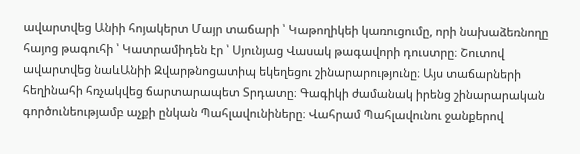ավարտվեց Անիի հոյակերտ Մայր տաճարի ՝ Կաթողիկեի կառուցումը, որի նախաձեռնողը հայոց թագուհի ՝ Կատրամիդեն էր ՝ Սյունյաց Վասակ թագավորի դուստրը։ Շուտով ավարտվեց նաևԱնիի Զվարթնոցատիպ եկեղեցու շինարարությունը։ Այս տաճարների հեղինահի հռչակվեց ճարտարապետ Տրդատը։ Գագիկի ժամանակ իրենց շինարարական գործունեությամբ աչքի ընկան Պահլավունիները։ Վահրամ Պահլավունու ջանքերով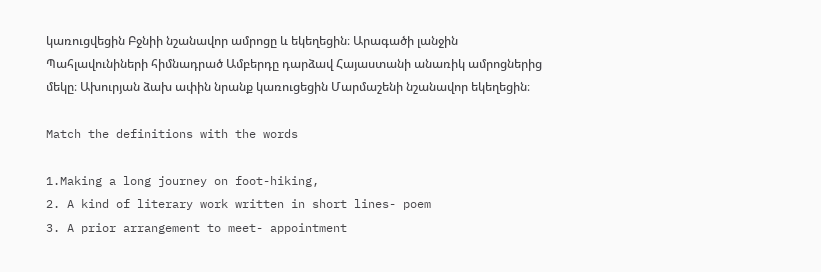կառուցվեցին Բջնիի նշանավոր ամրոցը և եկեղեցին։ Արագածի լանջին Պահլավունիների հիմնադրած Ամբերդը դարձավ Հայաստանի անառիկ ամրոցներից մեկը։ Ախուրյան ձախ ափին նրանք կառուցեցին Մարմաշենի նշանավոր եկեղեցին։

Match the definitions with the words

1.Making a long journey on foot-hiking,
2. A kind of literary work written in short lines- poem
3. A prior arrangement to meet- appointment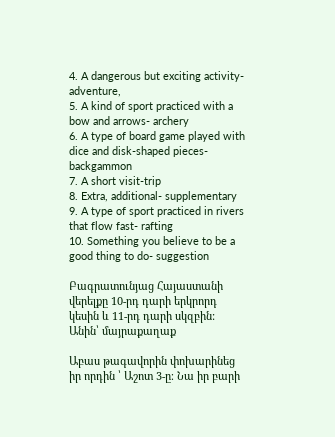4. A dangerous but exciting activity- adventure,
5. A kind of sport practiced with a bow and arrows- archery
6. A type of board game played with dice and disk-shaped pieces-backgammon
7. A short visit-trip
8. Extra, additional- supplementary
9. A type of sport practiced in rivers that flow fast- rafting
10. Something you believe to be a good thing to do- suggestion

Բագրատունյաց Հայաստանի վերելքը 10-րդ դարի երկրորդ կեսին և 11-րդ դարի սկզբին: Անին՝ մայրաքաղաք

Աբաս թագավորին փոխարինեց իր որդին ՝ Աշոտ 3-ը։ Նա իր բարի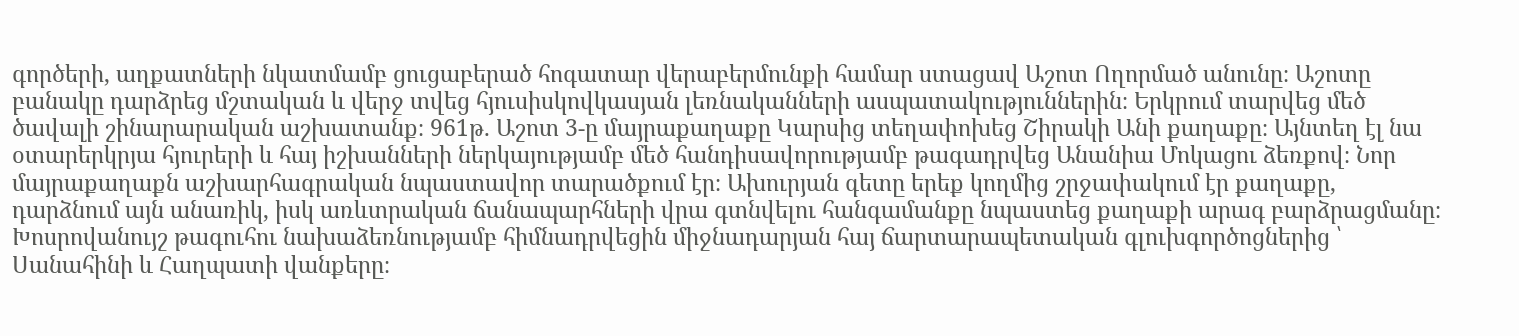գործերի, աղքատների նկատմամբ ցուցաբերած հոգատար վերաբերմունքի համար ստացավ Աշոտ Ողորմած անունը։ Աշոտը բանակը դարձրեց մշտական և վերջ տվեց հյուսիսկովկասյան լեռնականների ասպատակություններին։ Երկրում տարվեց մեծ ծավալի շինարարական աշխատանք։ 961թ. Աշոտ 3-ը մայրաքաղաքը Կարսից տեղափոխեց Շիրակի Անի քաղաքը։ Այնտեղ էլ նա օտարերկրյա հյուրերի և հայ իշխանների ներկայությամբ մեծ հանդիսավորությամբ թագադրվեց Անանիա Մոկացու ձեռքով։ Նոր մայրաքաղաքն աշխարհագրական նպաստավոր տարածքում էր։ Ախուրյան գետը երեք կողմից շրջափակում էր քաղաքը, դարձնում այն անառիկ, իսկ առևտրական ճանապարհների վրա գտնվելու հանգամանքը նպաստեց քաղաքի արագ բարձրացմանը։ Խոսրովանույշ թագուհու նախաձեռնությամբ հիմնադրվեցին միջնադարյան հայ ճարտարապետական գլուխգործոցներից ՝ Սանահինի և Հաղպատի վանքերը։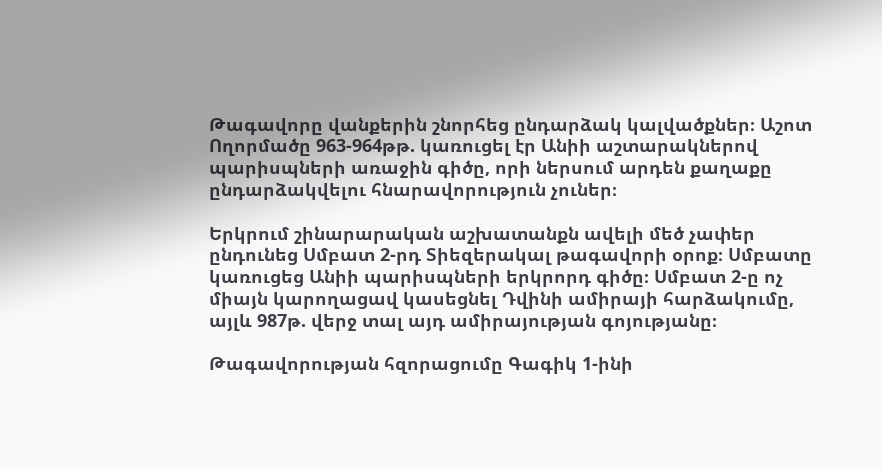Թագավորը վանքերին շնորհեց ընդարձակ կալվածքներ։ Աշոտ Ողորմածը 963-964թթ. կառուցել էր Անիի աշտարակներով պարիսպների առաջին գիծը, որի ներսում արդեն քաղաքը ընդարձակվելու հնարավորություն չուներ։

Երկրում շինարարական աշխատանքն ավելի մեծ չափեր ընդունեց Սմբատ 2-րդ Տիեզերակալ թագավորի օրոք։ Սմբատը կառուցեց Անիի պարիսպների երկրորդ գիծը։ Սմբատ 2-ը ոչ միայն կարողացավ կասեցնել Դվինի ամիրայի հարձակումը, այլև 987թ. վերջ տալ այդ ամիրայության գոյությանը։

Թագավորության հզորացումը Գագիկ 1-ինի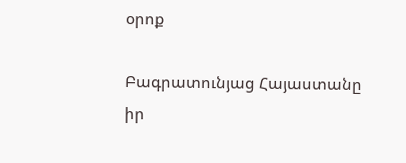օրոք

Բագրատունյաց Հայաստանը իր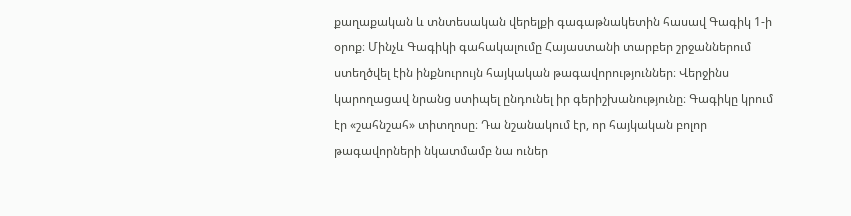քաղաքական և տնտեսական վերելքի գագաթնակետին հասավ Գագիկ 1-ի օրոք։ Մինչև Գագիկի գահակալումը Հայաստանի տարբեր շրջաններում ստեղծվել էին ինքնուրույն հայկական թագավորություններ։ Վերջինս կարողացավ նրանց ստիպել ընդունել իր գերիշխանությունը։ Գագիկը կրում էր «շահնշահ» տիտղոսը։ Դա նշանակում էր, որ հայկական բոլոր թագավորների նկատմամբ նա ուներ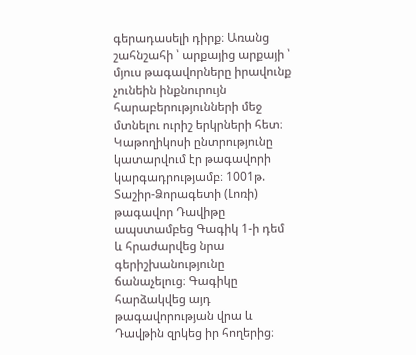գերադասելի դիրք։ Առանց շահնշահի ՝ արքայից արքայի ՝ մյուս թագավորները իրավունք չունեին ինքնուրույն հարաբերությունների մեջ մտնելու ուրիշ երկրների հետ։ Կաթողիկոսի ընտրությունը կատարվում էր թագավորի կարգադրությամբ։ 1001թ. Տաշիր-Ձորագետի (Լոռի) թագավոր Դավիթը ապստամբեց Գագիկ 1-ի դեմ և հրաժարվեց նրա գերիշխանությունը ճանաչելուց։ Գագիկը հարձակվեց այդ թագավորության վրա և Դավթին զրկեց իր հողերից։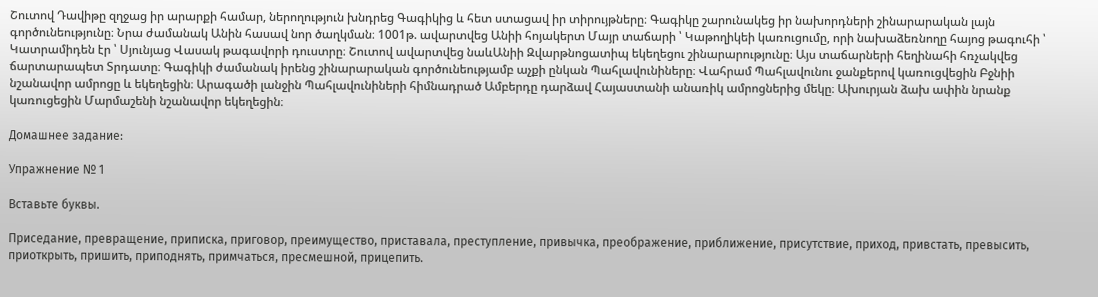Շուտով Դավիթը զղջաց իր արարքի համար, ներողություն խնդրեց Գագիկից և հետ ստացավ իր տիրույթները։ Գագիկը շարունակեց իր նախորդների շինարարական լայն գործունեությունը։ Նրա ժամանակ Անին հասավ նոր ծաղկման։ 1001թ. ավարտվեց Անիի հոյակերտ Մայր տաճարի ՝ Կաթողիկեի կառուցումը, որի նախաձեռնողը հայոց թագուհի ՝ Կատրամիդեն էր ՝ Սյունյաց Վասակ թագավորի դուստրը։ Շուտով ավարտվեց նաևԱնիի Զվարթնոցատիպ եկեղեցու շինարարությունը։ Այս տաճարների հեղինահի հռչակվեց ճարտարապետ Տրդատը։ Գագիկի ժամանակ իրենց շինարարական գործունեությամբ աչքի ընկան Պահլավունիները։ Վահրամ Պահլավունու ջանքերով կառուցվեցին Բջնիի նշանավոր ամրոցը և եկեղեցին։ Արագածի լանջին Պահլավունիների հիմնադրած Ամբերդը դարձավ Հայաստանի անառիկ ամրոցներից մեկը։ Ախուրյան ձախ ափին նրանք կառուցեցին Մարմաշենի նշանավոր եկեղեցին։

Домашнее задание:

Упражнение № 1

Вставьте буквы.

Приседание, превращение, приписка, приговор, преимущество, приставала, преступление, привычка, преображение, приближение, присутствие, приход, привстать, превысить, приоткрыть, пришить, приподнять, примчаться, пресмешной, прицепить.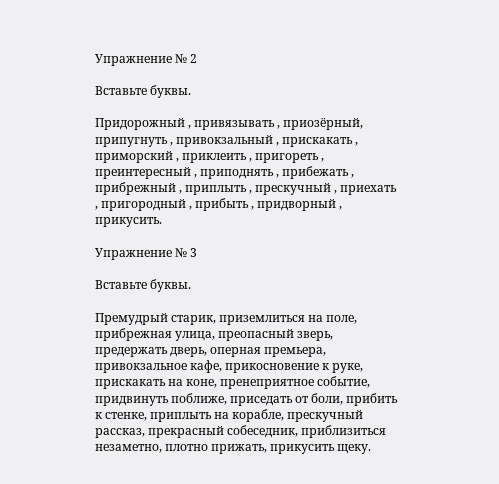Упражнение № 2

Вставьте буквы.

Придорожный , привязывать , приозёрный, припугнуть , привокзальный , прискакать , приморский , приклеить , пригореть , преинтересный , приподнять , прибежать , прибрежный , приплыть , прескучный , приехать , пригородный , прибыть , придворный , прикусить.

Упражнение № 3

Вставьте буквы.

Премудрый старик, приземлиться на поле, прибрежная улица, преопасный зверь, предержать дверь, оперная премьера, привокзальное кафе, прикосновение к руке, прискакать на коне, пренеприятное событие, придвинуть поближе, приседать от боли, прибить к стенке, приплыть на корабле, прескучный рассказ, прекрасный собеседник, приблизиться незаметно, плотно прижать, прикусить щеку.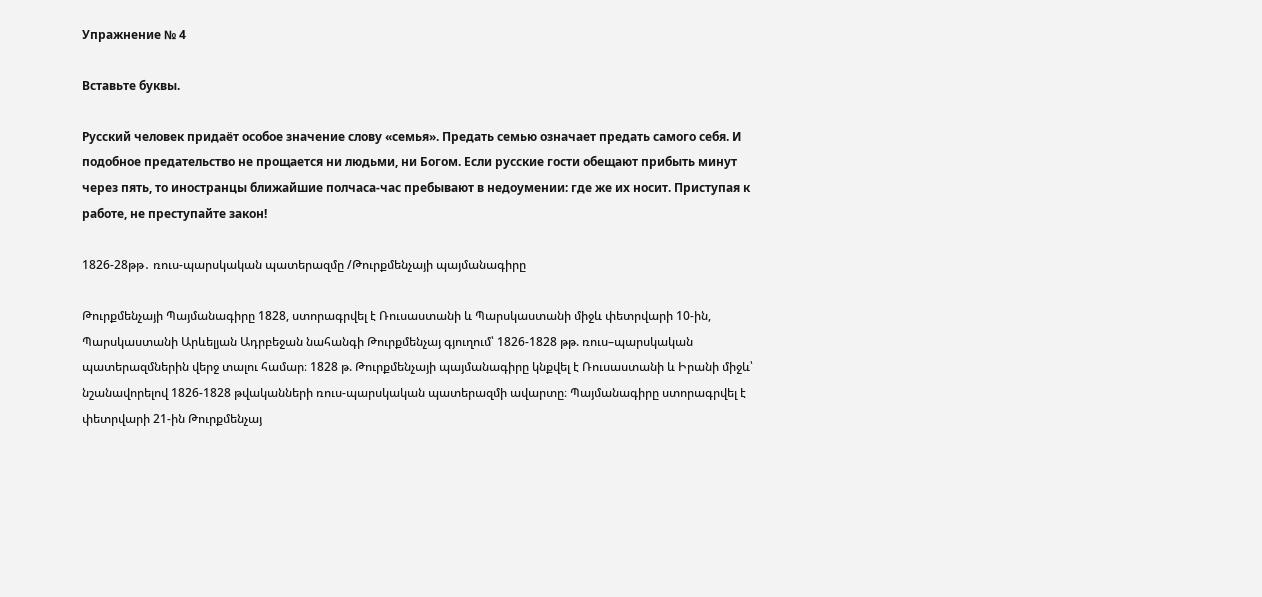Упражнение № 4

Вставьте буквы.

Русский человек придаёт особое значение слову «семья». Предать семью означает предать самого себя. И подобное предательство не прощается ни людьми, ни Богом. Если русские гости обещают прибыть минут через пять, то иностранцы ближайшие полчаса-час пребывают в недоумении: где же их носит. Приступая к работе, не преступайте закон!

1826-28թթ․ ռուս-պարսկական պատերազմը /Թուրքմենչայի պայմանագիրը

Թուրքմենչայի Պայմանագիրը 1828, ստորագրվել է Ռուսաստանի և Պարսկաստանի միջև փետրվարի 10-ին, Պարսկաստանի Արևելյան Ադրբեջան նահանգի Թուրքմենչայ գյուղում՝ 1826-1828 թթ. ռուս–պարսկական պատերազմներին վերջ տալու համար։ 1828 թ. Թուրքմենչայի պայմանագիրը կնքվել է Ռուսաստանի և Իրանի միջև՝ նշանավորելով 1826-1828 թվականների ռուս-պարսկական պատերազմի ավարտը։ Պայմանագիրը ստորագրվել է փետրվարի 21-ին Թուրքմենչայ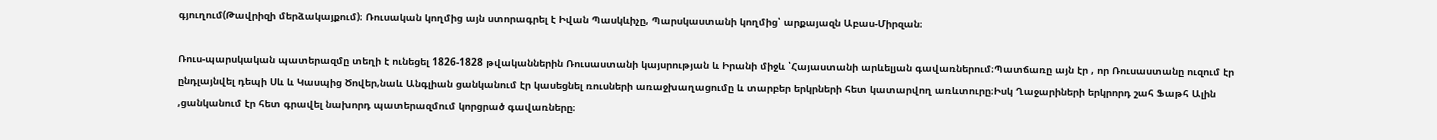գյուղում(Թավրիզի մերձակայքում)։ Ռուսական կողմից այն ստորագրել է Իվան Պասկևիչը, Պարսկաստանի կողմից՝ արքայազն Աբաս-Միրզան։

Ռուս-պարսկական պատերազմը տեղի է ունեցել 1826-1828 թվականներին Ռուսաստանի կայսրության և Իրանի միջև ՝Հայաստանի արևելյան գավառներում։Պատճառը այն էր , որ Ռուսաստանը ուզում էր ընդլայնվել դեպի Սև և Կասպից Ծովեր,նաև Անգլիան ցանկանում էր կասեցնել ռուսների առաջխաղացումը և տարբեր երկրների հետ կատարվող առևտուրը։Իսկ Ղաջարիների երկրորդ շահ Ֆաթհ Ալին ,ցանկանում էր հետ գրավել նախորդ պատերազմում կորցրած գավառները։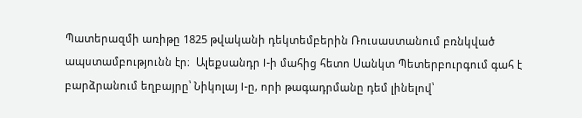Պատերազմի առիթը 1825 թվականի դեկտեմբերին Ռուսաստանում բռնկված ապստամբությունն էր։  Ալեքսանդր I-ի մահից հետո Սանկտ Պետերբուրգում գահ է բարձրանում եղբայրը՝ Նիկոլայ I-ը, որի թագադրմանը դեմ լինելով՝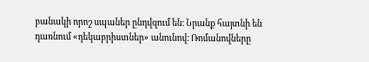բանակի որոշ սպաներ ընդվզում են։ Նրանք հայտնի են դառնում «դեկաբրիստներ» անունով։ Ռոմանովները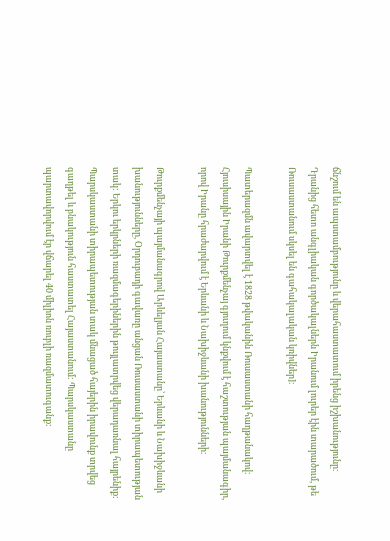ճնշում են ապստամբությունը և վերահաստատում իրենց իշխանությունը։ Դրանից հետո անգլիական գործակալներն Իրանում լուրեր էին տարածում, թե Ռուսաստանում սկսել են գահակալական կռիվներ]։

Պատերազմն ավարտվել է 1828 թվականին Ռուսաստանի հաղթանակով։ Հյուսիսային Իրանի Թուրքմենչայ գյուղում կնքվում է հաշտության պայմանագիր, որով Իրանը հրաժարվում է Երևանի և Նախիջևանի խանությունների։

Թուրքմենչայի պայմանագրով Արևելյան Հայաստանը՝ Երևանի և Նախիջևանի խանությունները, Օրդուբադի գավառը անցան Ռուսաստանի տիրապետության տակ: Երկու երկրների ռազմագերիներին թույլատրվեց վերադառնալ հայրենիք: Պարսկաստանի տիրապետության տակ մնացած հայերին իրավունք տրվեց գաղթել և բնակություն հաստատել Հայաստանում: Պարսկաստանը պարտավորվում էր վճարել 40 միլիոն ռուբլի ռազմատուգանք: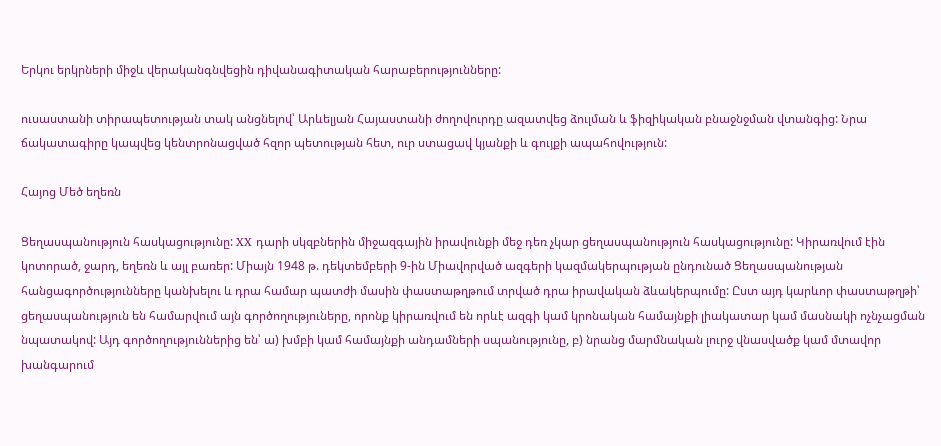Երկու երկրների միջև վերականգնվեցին դիվանագիտական հարաբերությունները:

ուսաստանի տիրապետության տակ անցնելով՝ Արևելյան Հայաստանի ժողովուրդը ազատվեց ձուլման և ֆիզիկական բնաջնջման վտանգից: Նրա ճակատագիրը կապվեց կենտրոնացված հզոր պետության հետ, ուր ստացավ կյանքի և գույքի ապահովություն:

Հայոց Մեծ եղեռն

Ցեղասպանություն հասկացությունը: XX դարի սկզբներին միջազգային իրավունքի մեջ դեռ չկար ցեղասպանություն հասկացությունը: Կիրառվում էին կոտորած, ջարդ, եղեռն և այլ բառեր: Միայն 1948 թ. դեկտեմբերի 9-ին Միավորված ազգերի կազմակերպության ընդունած Ցեղասպանության հանցագործությունները կանխելու և դրա համար պատժի մասին փաստաթղթում տրված դրա իրավական ձևակերպումը: Ըստ այդ կարևոր փաստաթղթի՝ ցեղասպանություն են համարվում այն գործողություները, որոնք կիրառվում են որևէ ազգի կամ կրոնական համայնքի լիակատար կամ մասնակի ոչնչացման նպատակով: Այդ գործողություններից են՝ ա) խմբի կամ համայնքի անդամների սպանությունը, բ) նրանց մարմնական լուրջ վնասվածք կամ մտավոր խանգարում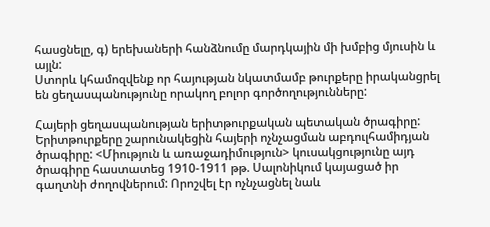հասցնելը, գ) երեխաների հանձնումը մարդկային մի խմբից մյուսին և այլն:
Ստորև կհամոզվենք որ հայության նկատմամբ թուրքերը իրականցրել են ցեղասպանությունը որակող բոլոր գործողությունները:

Հայերի ցեղասպանության երիտթուրքական պետական ծրագիրը: Երիտթուրքերը շարունակեցին հայերի ոչնչացման աբդուլհամիդյան ծրագիրը: <Միություն և առաջադիմություն> կուսակցությունը այդ ծրագիրը հաստատեց 1910-1911 թթ. Սալոնիկում կայացած իր գաղտնի ժողովներում: Որոշվել էր ոչնչացնել նաև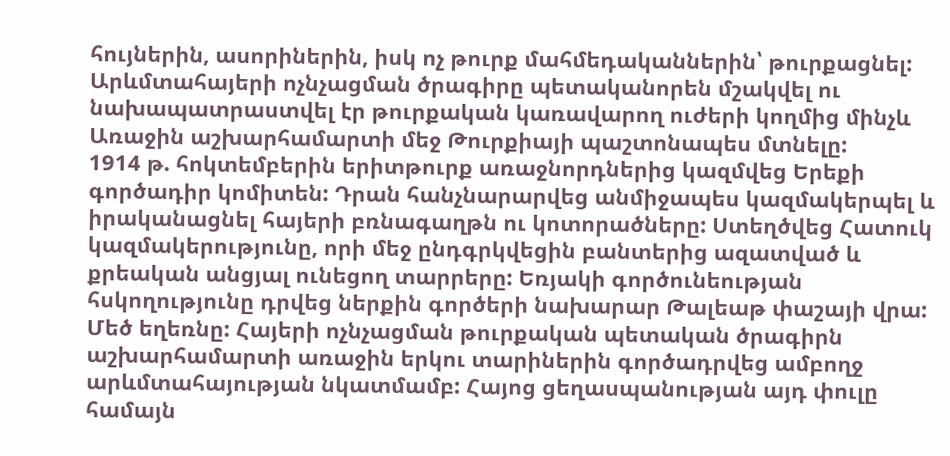հույներին, ասորիներին, իսկ ոչ թուրք մահմեդականներին՝ թուրքացնել:
Արևմտահայերի ոչնչացման ծրագիրը պետականորեն մշակվել ու նախապատրաստվել էր թուրքական կառավարող ուժերի կողմից մինչև Առաջին աշխարհամարտի մեջ Թուրքիայի պաշտոնապես մտնելը:
1914 թ. հոկտեմբերին երիտթուրք առաջնորդներից կազմվեց Երեքի գործադիր կոմիտեն: Դրան հանչնարարվեց անմիջապես կազմակերպել և իրականացնել հայերի բռնագաղթն ու կոտորածները: Ստեղծվեց Հատուկ կազմակերությունը, որի մեջ ընդգրկվեցին բանտերից ազատված և քրեական անցյալ ունեցող տարրերը: Եռյակի գործունեության հսկողությունը դրվեց ներքին գործերի նախարար Թալեաթ փաշայի վրա:
Մեծ եղեռնը: Հայերի ոչնչացման թուրքական պետական ծրագիրն աշխարհամարտի առաջին երկու տարիներին գործադրվեց ամբողջ արևմտահայության նկատմամբ: Հայոց ցեղասպանության այդ փուլը համայն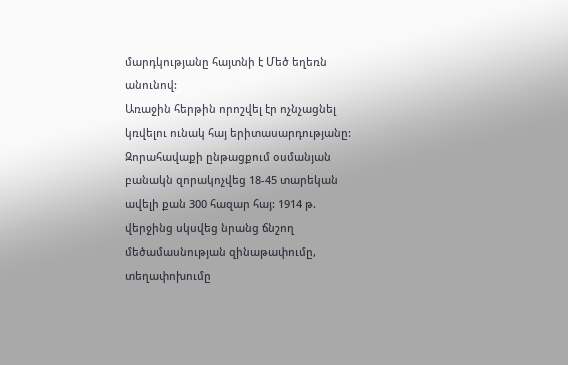մարդկությանը հայտնի է Մեծ եղեռն անունով:
Առաջին հերթին որոշվել էր ոչնչացնել կռվելու ունակ հայ երիտասարդությանը: Զորահավաքի ընթացքում օսմանյան բանակն զորակոչվեց 18-45 տարեկան ավելի քան 300 հազար հայ: 1914 թ. վերջինց սկսվեց նրանց ճնշող մեծամասնության զինաթափումը, տեղափոխումը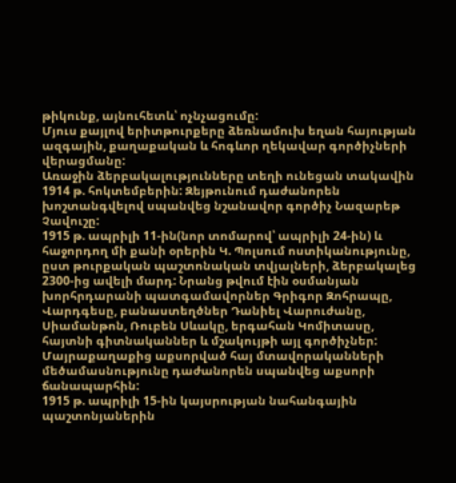թիկունք, այնուհետև՝ ոչնչացումը:
Մյուս քայլով երիտթուրքերը ձեռնամուխ եղան հայության ազգային, քաղաքական և հոգևոր ղեկավար գործիչների վերացմանը:
Առաջին ձերբակալությունները տեղի ունեցան տակավին 1914 թ. հոկտեմբերին: Զեյթունում դաժանորեն խոշտանգվելով սպանվեց նշանավոր գործիչ Նազարեթ Չավուշը:
1915 թ. ապրիլի 11-ին(նոր տոմարով՝ ապրիլի 24-ին) և հաջորդող մի քանի օրերին Կ. Պոլսում ոստիկանությունը, ըստ թուրքական պաշտոնական տվյալների, ձերբակալեց 2300-ից ավելի մարդ: Նրանց թվում էին օսմանյան խորհրդարանի պատգամավորներ Գրիգոր Զոհրապը, Վարդգեսը, բանաստեղծներ Դանիել Վարուժանը, Սիամանթոն, Ռուբեն Սևակը, երգահան Կոմիտասը, հայտնի գիտնականներ և մշակույթի այլ գործիչներ:
Մայրաքաղաքից աքսորված հայ մտավորականների մեծամասնությունը դաժանորեն սպանվեց աքսորի ճանապարհին:
1915 թ. ապրիլի 15-ին կայսրության նահանգային պաշտոնյաներին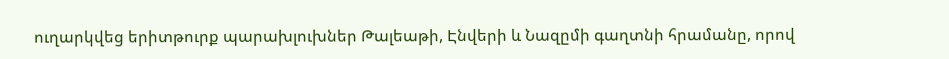ուղարկվեց երիտթուրք պարախլուխներ Թալեաթի, Էնվերի և Նազըմի գաղտնի հրամանը, որով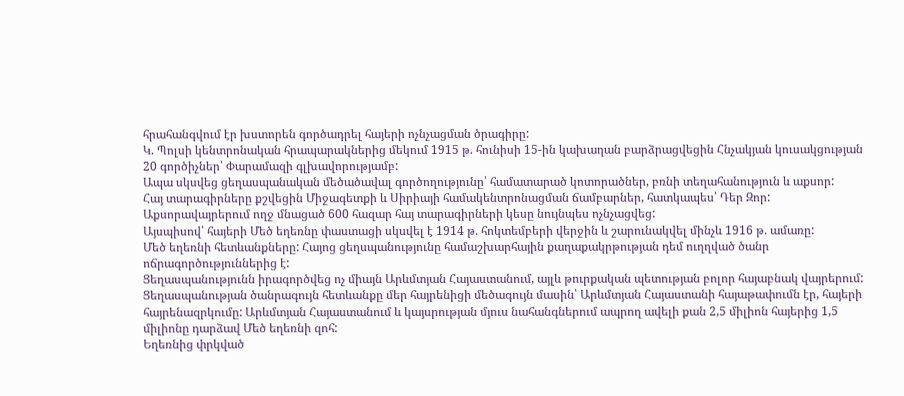հրահանգվում էր խստորեն գործադրել հայերի ոչնչացման ծրագիրը:
Կ. Պոլսի կենտրոնական հրապարակներից մեկում 1915 թ. հունիսի 15-ին կախաղան բարձրացվեցին Հնչակյան կուսակցության 20 գործիչներ՝ Փարամազի գլխավորությամբ:
Ապա սկսվեց ցեղասպանական մեծածավալ գործողությունը՝ համատարած կոտորածներ, բռնի տեղահանություն և աքսոր:
Հայ տարագիրները քշվեցին Միջագետքի և Սիրիայի համակենտրոնացման ճամբարներ, հատկապես՝ Դեր Զոր: Աքսորավայրերում ողջ մնացած 600 հազար հայ տարագիրների կեսը նույնպես ոչնչացվեց:
Այսպիսով՝ հայերի Մեծ եղեռնը փաստացի սկսվել է 1914 թ. հոկտեմբերի վերջին և շարունակվել մինչև 1916 թ. ամառը:
Մեծ եղեռնի հետևանքները: Հայոց ցեղսպանությունը համաշխարհային քաղաքակրթության դեմ ուղղված ծանր ոճրագործություններից է:
Ցեղասպանությունն իրագործվեց ոչ միայն Արևմտյան Հայաստանում, այլև թուրքական պետության բոլոր հայաբնակ վայրերում: Ցեղասպանության ծանրագույն հետևանքը մեր հայրենիցի մեծագույն մասին՝ Արևմտյան Հայաստանի հայաթափումն էր, հայերի հայրենազրկումը: Արևմտյան Հայաստանում և կայսրության մյուս նահանգներում ապրող ավելի քան 2,5 միլիոն հայերից 1,5 միլիոնը դարձավ Մեծ եղեռնի զոհ:
Եղեռնից փրկված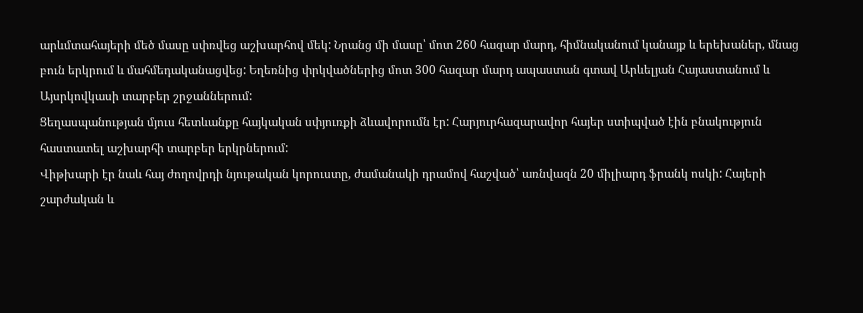արևմտահայերի մեծ մասը սփռվեց աշխարհով մեկ: Նրանց մի մասը՝ մոտ 260 հազար մարդ, հիմնականում կանայք և երեխաներ, մնաց բուն երկրում և մահմեդականացվեց: Եղեռնից փրկվածներից մոտ 300 հազար մարդ ապաստան գտավ Արևելյան Հայաստանում և Այսրկովկասի տարբեր շրջաններում:
Ցեղասպանության մյուս հետևանքը հայկական սփյուռքի ձևավորումն էր: Հարյուրհազարավոր հայեր ստիպված էին բնակություն հաստատել աշխարհի տարբեր երկրներում:
Վիթխարի էր նաև հայ ժողովրդի նյութական կորուստը, ժամանակի դրամով հաշված՝ առնվազն 20 միլիարդ ֆրանկ ոսկի: Հայերի շարժական և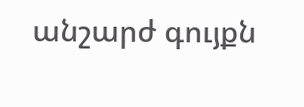անշարժ գույքն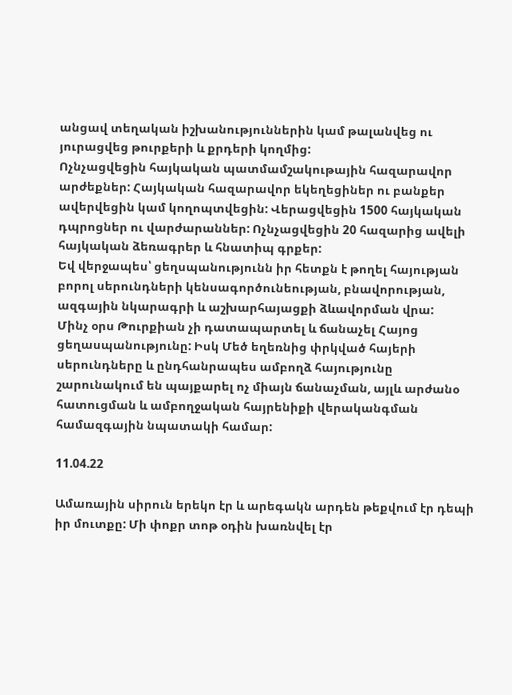անցավ տեղական իշխանություններին կամ թալանվեց ու յուրացվեց թուրքերի և քրդերի կողմից:
Ոչնչացվեցին հայկական պատմամշակութային հազարավոր արժեքներ: Հայկական հազարավոր եկեղեցիներ ու բանքեր ավերվեցին կամ կողոպտվեցին: Վերացվեցին 1500 հայկական դպրոցներ ու վարժարաններ: Ոչնչացվեցին 20 հազարից ավելի հայկական ձեռագրեր և հնատիպ գրքեր:
Եվ վերջապես՝ ցեղսպանությունն իր հետքն է թողել հայության բորոլ սերունդների կենսագործունեության, բնավորության, ազգային նկարագրի և աշխարհայացքի ձևավորման վրա:
Մինչ օրս Թուրքիան չի դատապարտել և ճանաչել Հայոց ցեղասպանությունը: Իսկ Մեծ եղեռնից փրկված հայերի սերունդները և ընդհանրապես ամբողձ հայությունը շարունակում են պայքարել ոչ միայն ճանաչման, այլև արժանօ հատուցման և ամբողջական հայրենիքի վերականգման համազգային նպատակի համար:

11.04.22

Ամառային սիրուն երեկո էր և արեգակն արդեն թեքվում էր դեպի իր մուտքը: Մի փոքր տոթ օդին խառնվել էր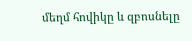մեղմ հովիկը և զբոսնելը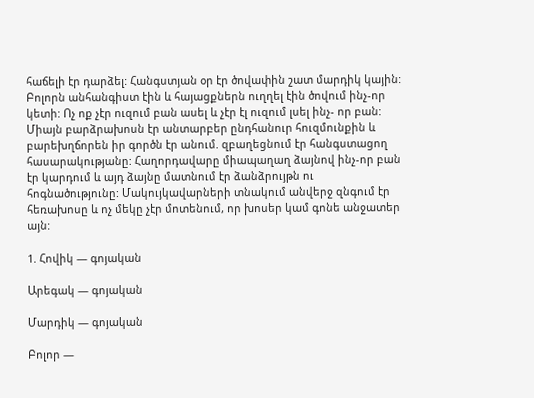հաճելի էր դարձել: Հանգստյան օր էր ծովափին շատ մարդիկ կային: Բոլորն անհանգիստ էին և հայացքներն ուղղել էին ծովում ինչ-որ կետի: Ոչ ոք չէր ուզում բան ասել և չէր էլ ուզում լսել ինչ- որ բան: Միայն բարձրախոսն էր անտարբեր ընդհանուր հուզմունքին և բարեխղճորեն իր գործն էր անում. զբաղեցնում էր հանգստացող հասարակությանը: Հաղորդավարը միապաղաղ ձայնով ինչ-որ բան էր կարդում և այդ ձայնը մատնում էր ձանձրույթն ու հոգնածությունը: Մակույկավարների տնակում անվերջ զնգում էր հեռախոսը և ոչ մեկը չէր մոտենում, որ խոսեր կամ գոնե անջատեր այն:

1. Հովիկ — գոյական

Արեգակ — գոյական

Մարդիկ — գոյական

Բոլոր —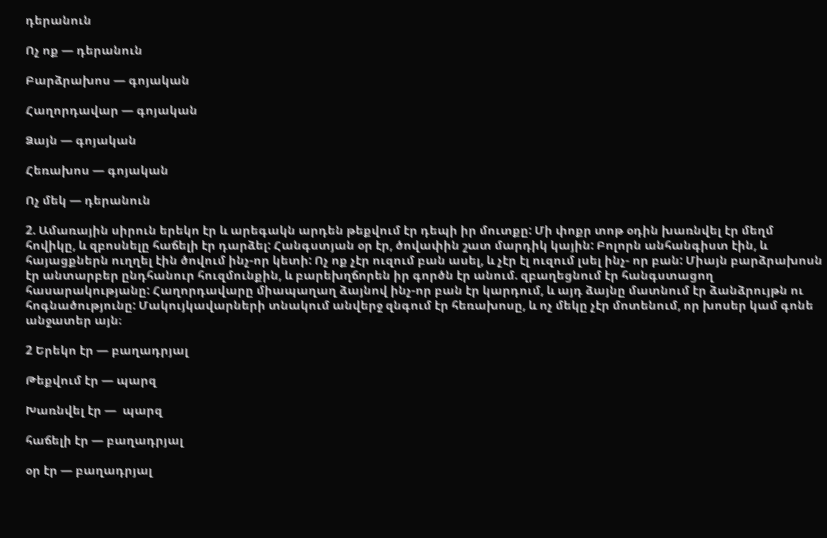դերանուն

Ոչ ոք — դերանուն

Բարձրախոս — գոյական

Հաղորդավար — գոյական

Ձայն — գոյական

Հեռախոս — գոյական

Ոչ մեկ — դերանուն

2. Ամառային սիրուն երեկո էր և արեգակն արդեն թեքվում էր դեպի իր մուտքը: Մի փոքր տոթ օդին խառնվել էր մեղմ հովիկը, և զբոսնելը հաճելի էր դարձել: Հանգստյան օր էր, ծովափին շատ մարդիկ կային: Բոլորն անհանգիստ էին, և հայացքներն ուղղել էին ծովում ինչ-որ կետի: Ոչ ոք չէր ուզում բան ասել, և չէր էլ ուզում լսել ինչ- որ բան: Միայն բարձրախոսն էր անտարբեր ընդհանուր հուզմունքին, և բարեխղճորեն իր գործն էր անում. զբաղեցնում էր հանգստացող հասարակությանը: Հաղորդավարը միապաղաղ ձայնով ինչ-որ բան էր կարդում, և այդ ձայնը մատնում էր ձանձրույթն ու հոգնածությունը: Մակույկավարների տնակում անվերջ զնգում էր հեռախոսը, և ոչ մեկը չէր մոտենում, որ խոսեր կամ գոնե անջատեր այն։

2 Երեկո էր — բաղադրյալ

Թեքվում էր — պարզ

Խառնվել էր —  պարզ

հաճելի էր — բաղադրյալ

օր էր — բաղադրյալ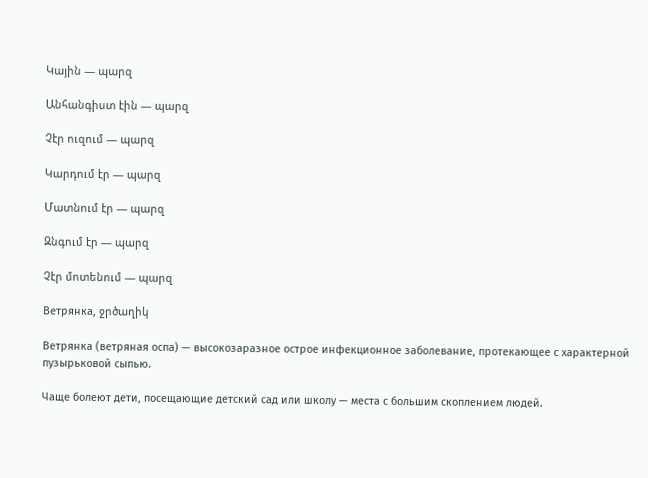Կային — պարզ

Անհանգիստ էին — պարզ

Չէր ուզում — պարզ

Կարդում էր — պարզ

Մատնում էր — պարզ

Զնգում էր — պարզ

Չէր մոտենում — պարզ

Ветрянка, ջրծաղիկ

Ветрянка (ветряная оспа) — высокозаразное острое инфекционное заболевание, протекающее с характерной пузырьковой сыпью.

Чаще болеют дети, посещающие детский сад или школу — места с большим скоплением людей.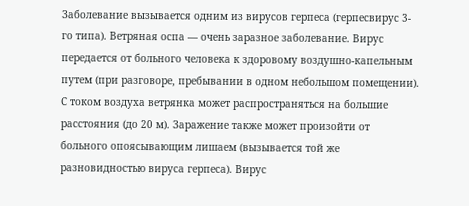Заболевание вызывается одним из вирусов герпеса (герпесвирус 3-го типа). Ветряная оспа — очень заразное заболевание. Вирус передается от больного человека к здоровому воздушно-капельным путем (при разговоре, пребывании в одном небольшом помещении). С током воздуха ветрянка может распространяться на большие расстояния (до 20 м). Заражение также может произойти от больного опоясывающим лишаем (вызывается той же разновидностью вируса герпеса). Вирус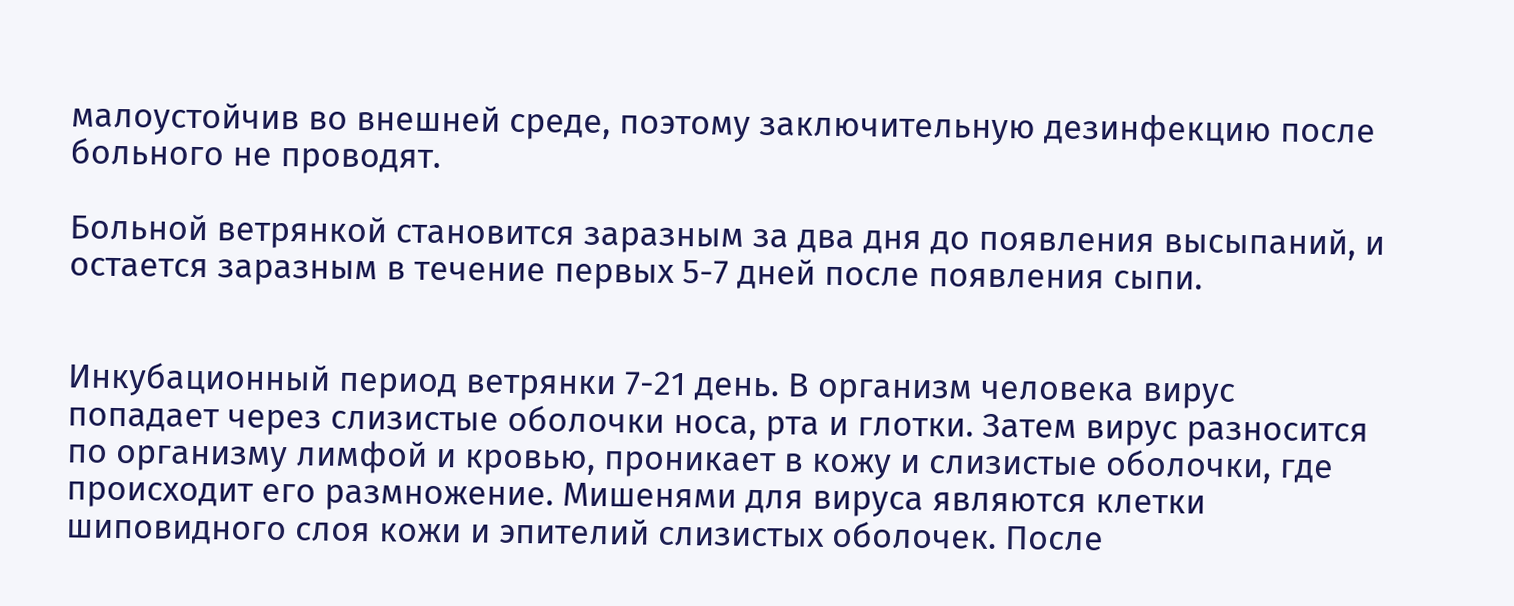малоустойчив во внешней среде, поэтому заключительную дезинфекцию после больного не проводят.

Больной ветрянкой становится заразным за два дня до появления высыпаний, и остается заразным в течение первых 5-7 дней после появления сыпи.


Инкубационный период ветрянки 7-21 день. В организм человека вирус попадает через слизистые оболочки носа, рта и глотки. Затем вирус разносится по организму лимфой и кровью, проникает в кожу и слизистые оболочки, где происходит его размножение. Мишенями для вируса являются клетки шиповидного слоя кожи и эпителий слизистых оболочек. После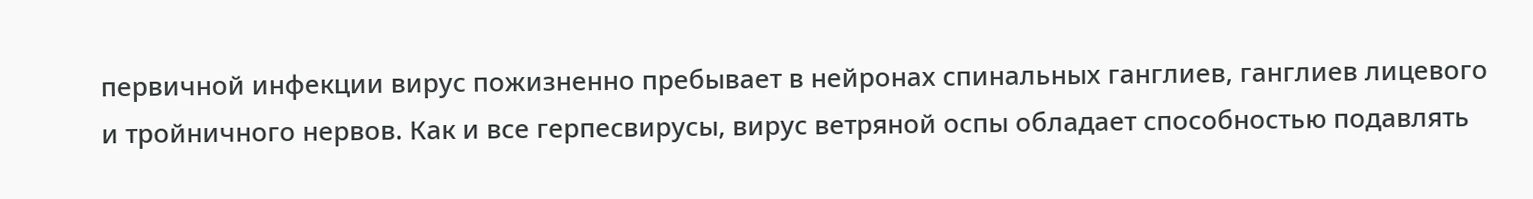первичной инфекции вирус пожизненно пребывает в нейронах спинальных ганглиев, ганглиев лицевого и тройничного нервов. Как и все герпесвирусы, вирус ветряной оспы обладает способностью подавлять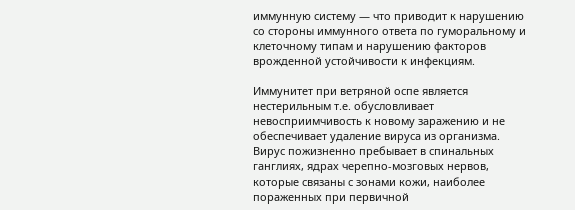иммунную систему — что приводит к нарушению со стороны иммунного ответа по гуморальному и клеточному типам и нарушению факторов врожденной устойчивости к инфекциям.

Иммунитет при ветряной оспе является нестерильным т.е. обусловливает невосприимчивость к новому заражению и не обеспечивает удаление вируса из организма. Вирус пожизненно пребывает в спинальных ганглиях, ядрах черепно-мозговых нервов, которые связаны с зонами кожи, наиболее пораженных при первичной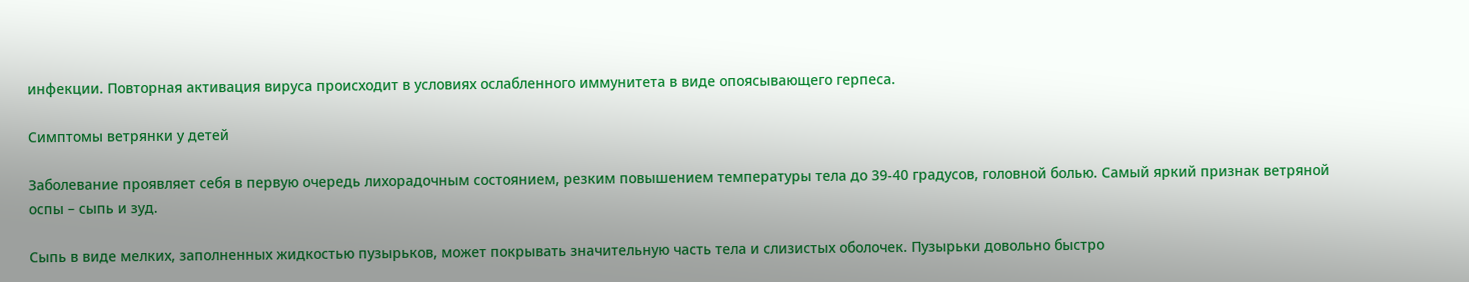инфекции. Повторная активация вируса происходит в условиях ослабленного иммунитета в виде опоясывающего герпеса.

Симптомы ветрянки у детей

Заболевание проявляет себя в первую очередь лихорадочным состоянием, резким повышением температуры тела до 39-40 градусов, головной болью. Самый яркий признак ветряной оспы – сыпь и зуд.

Сыпь в виде мелких, заполненных жидкостью пузырьков, может покрывать значительную часть тела и слизистых оболочек. Пузырьки довольно быстро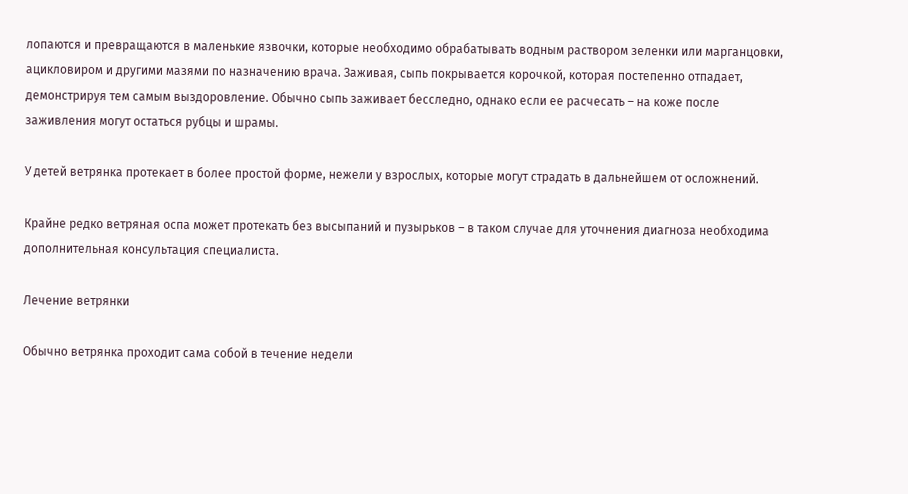лопаются и превращаются в маленькие язвочки, которые необходимо обрабатывать водным раствором зеленки или марганцовки, ацикловиром и другими мазями по назначению врача. Заживая, сыпь покрывается корочкой, которая постепенно отпадает, демонстрируя тем самым выздоровление. Обычно сыпь заживает бесследно, однако если ее расчесать – на коже после заживления могут остаться рубцы и шрамы.

У детей ветрянка протекает в более простой форме, нежели у взрослых, которые могут страдать в дальнейшем от осложнений.

Крайне редко ветряная оспа может протекать без высыпаний и пузырьков – в таком случае для уточнения диагноза необходима дополнительная консультация специалиста.

Лечение ветрянки

Обычно ветрянка проходит сама собой в течение недели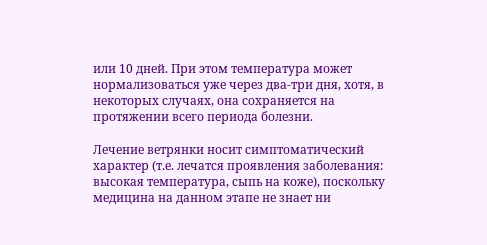или 10 дней. При этом температура может нормализоваться уже через два-три дня, хотя, в некоторых случаях, она сохраняется на протяжении всего периода болезни.

Лечение ветрянки носит симптоматический характер (т.е. лечатся проявления заболевания: высокая температура, сыпь на коже), поскольку медицина на данном этапе не знает ни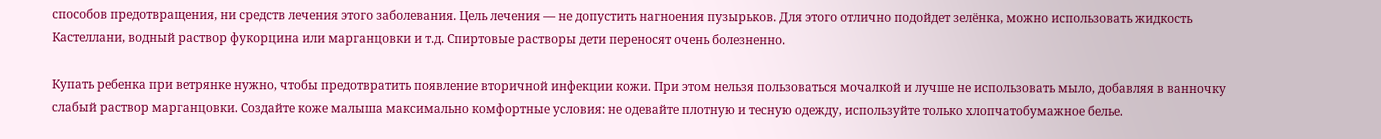способов предотвращения, ни средств лечения этого заболевания. Цель лечения — не допустить нагноения пузырьков. Для этого отлично подойдет зелёнка, можно использовать жидкость Кастеллани, водный раствор фукорцина или марганцовки и т.д. Спиртовые растворы дети переносят очень болезненно.

Купать ребенка при ветрянке нужно, чтобы предотвратить появление вторичной инфекции кожи. При этом нельзя пользоваться мочалкой и лучше не использовать мыло, добавляя в ванночку слабый раствор марганцовки. Создайте коже малыша максимально комфортные условия: не одевайте плотную и тесную одежду, используйте только хлопчатобумажное белье.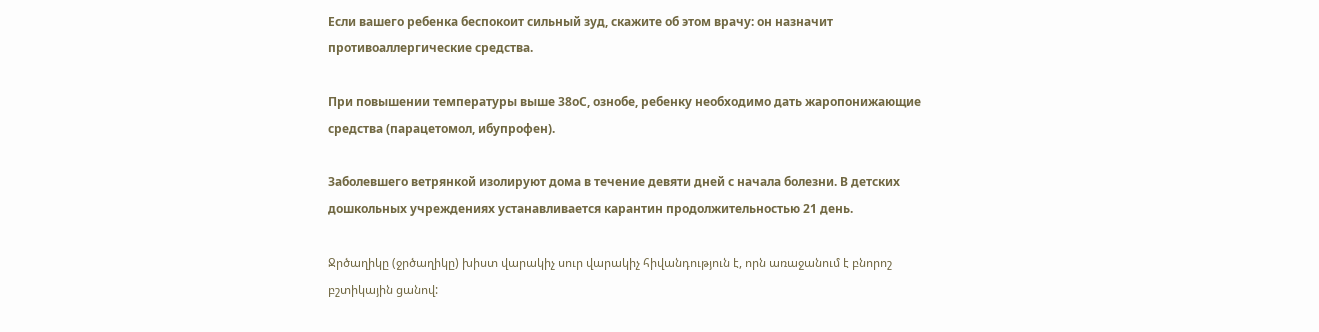Если вашего ребенка беспокоит сильный зуд, скажите об этом врачу: он назначит противоаллергические средства.

При повышении температуры выше 38оС, ознобе, ребенку необходимо дать жаропонижающие средства (парацетомол, ибупрофен).

Заболевшего ветрянкой изолируют дома в течение девяти дней с начала болезни. В детских дошкольных учреждениях устанавливается карантин продолжительностью 21 день.

Ջրծաղիկը (ջրծաղիկը) խիստ վարակիչ սուր վարակիչ հիվանդություն է, որն առաջանում է բնորոշ բշտիկային ցանով: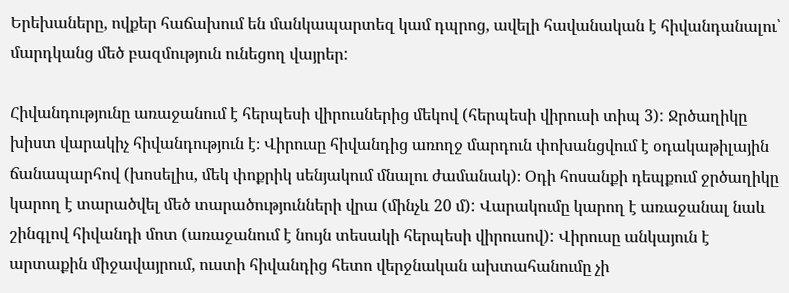Երեխաները, ովքեր հաճախում են մանկապարտեզ կամ դպրոց, ավելի հավանական է հիվանդանալու՝ մարդկանց մեծ բազմություն ունեցող վայրեր:

Հիվանդությունը առաջանում է հերպեսի վիրուսներից մեկով (հերպեսի վիրուսի տիպ 3): Ջրծաղիկը խիստ վարակիչ հիվանդություն է։ Վիրուսը հիվանդից առողջ մարդուն փոխանցվում է օդակաթիլային ճանապարհով (խոսելիս, մեկ փոքրիկ սենյակում մնալու ժամանակ)։ Օդի հոսանքի դեպքում ջրծաղիկը կարող է տարածվել մեծ տարածությունների վրա (մինչև 20 մ): Վարակումը կարող է առաջանալ նաև շինգլով հիվանդի մոտ (առաջանում է նույն տեսակի հերպեսի վիրուսով): Վիրուսը անկայուն է արտաքին միջավայրում, ուստի հիվանդից հետո վերջնական ախտահանումը չի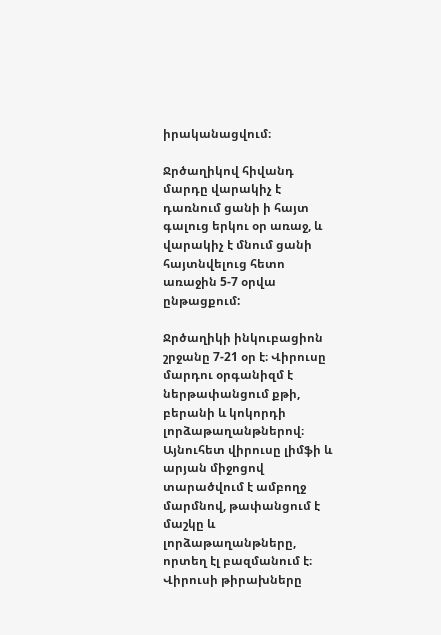իրականացվում։

Ջրծաղիկով հիվանդ մարդը վարակիչ է դառնում ցանի ի հայտ գալուց երկու օր առաջ, և վարակիչ է մնում ցանի հայտնվելուց հետո առաջին 5-7 օրվա ընթացքում:

Ջրծաղիկի ինկուբացիոն շրջանը 7-21 օր է։ Վիրուսը մարդու օրգանիզմ է ներթափանցում քթի, բերանի և կոկորդի լորձաթաղանթներով։ Այնուհետ վիրուսը լիմֆի և արյան միջոցով տարածվում է ամբողջ մարմնով, թափանցում է մաշկը և լորձաթաղանթները, որտեղ էլ բազմանում է։ Վիրուսի թիրախները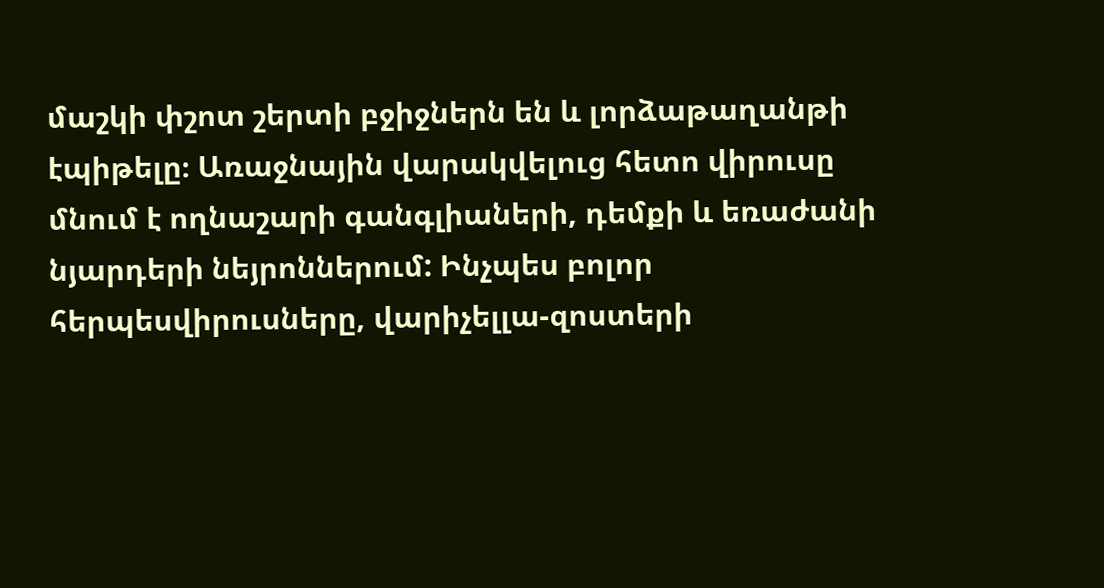մաշկի փշոտ շերտի բջիջներն են և լորձաթաղանթի էպիթելը։ Առաջնային վարակվելուց հետո վիրուսը մնում է ողնաշարի գանգլիաների, դեմքի և եռաժանի նյարդերի նեյրոններում: Ինչպես բոլոր հերպեսվիրուսները, վարիչելլա-զոստերի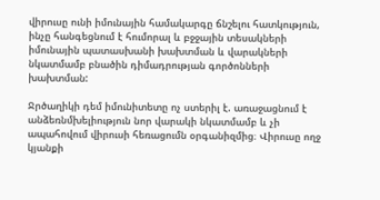վիրուսը ունի իմունային համակարգը ճնշելու հատկություն, ինչը հանգեցնում է հումորալ և բջջային տեսակների իմունային պատասխանի խախտման և վարակների նկատմամբ բնածին դիմադրության գործոնների խախտման:

Ջրծաղիկի դեմ իմունիտետը ոչ ստերիլ է. առաջացնում է անձեռնմխելիություն նոր վարակի նկատմամբ և չի ապահովում վիրուսի հեռացումն օրգանիզմից։ Վիրուսը ողջ կյանքի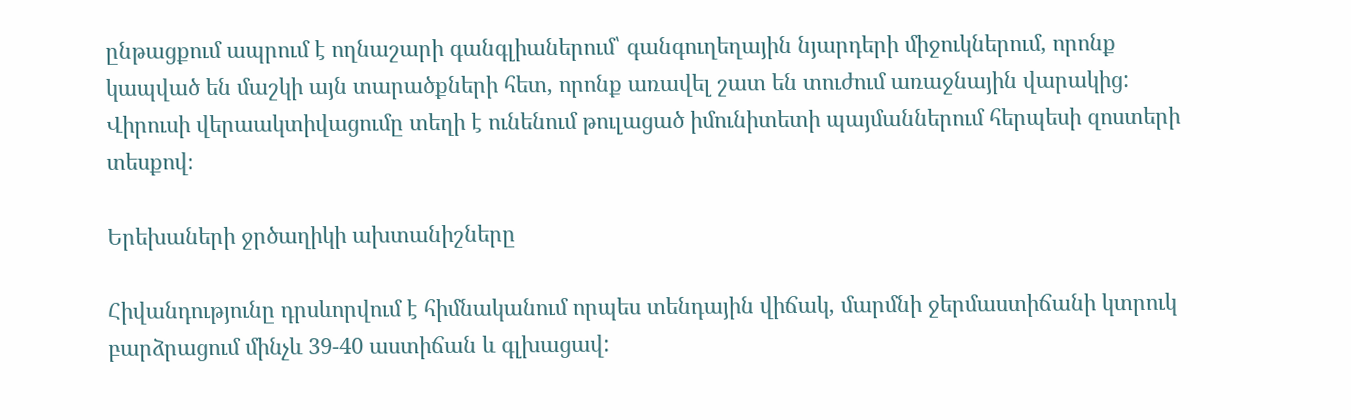ընթացքում ապրում է ողնաշարի գանգլիաներում՝ գանգուղեղային նյարդերի միջուկներում, որոնք կապված են մաշկի այն տարածքների հետ, որոնք առավել շատ են տուժում առաջնային վարակից: Վիրուսի վերաակտիվացումը տեղի է ունենում թուլացած իմունիտետի պայմաններում հերպեսի զոստերի տեսքով։

Երեխաների ջրծաղիկի ախտանիշները

Հիվանդությունը դրսևորվում է հիմնականում որպես տենդային վիճակ, մարմնի ջերմաստիճանի կտրուկ բարձրացում մինչև 39-40 աստիճան և գլխացավ: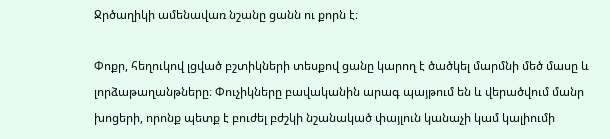Ջրծաղիկի ամենավառ նշանը ցանն ու քորն է։

Փոքր, հեղուկով լցված բշտիկների տեսքով ցանը կարող է ծածկել մարմնի մեծ մասը և լորձաթաղանթները։ Փուչիկները բավականին արագ պայթում են և վերածվում մանր խոցերի, որոնք պետք է բուժել բժշկի նշանակած փայլուն կանաչի կամ կալիումի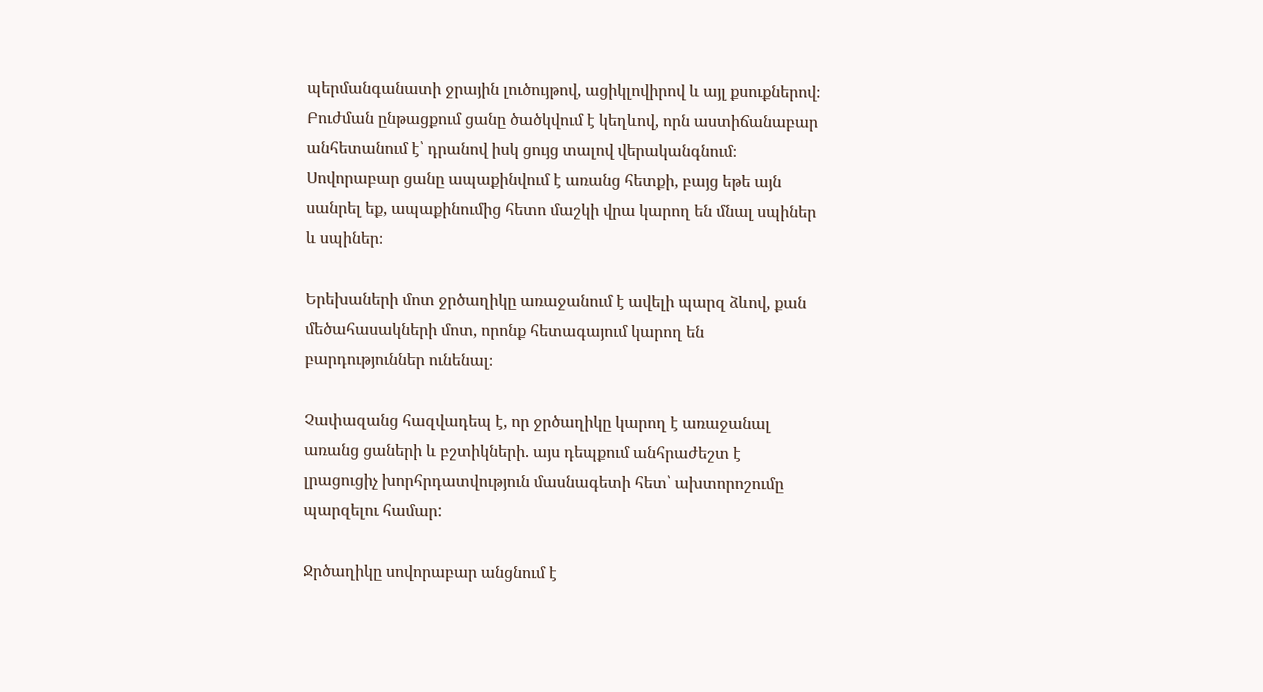պերմանգանատի ջրային լուծույթով, ացիկլովիրով և այլ քսուքներով։ Բուժման ընթացքում ցանը ծածկվում է կեղևով, որն աստիճանաբար անհետանում է՝ դրանով իսկ ցույց տալով վերականգնում։ Սովորաբար ցանը ապաքինվում է առանց հետքի, բայց եթե այն սանրել եք, ապաքինումից հետո մաշկի վրա կարող են մնալ սպիներ և սպիներ։

Երեխաների մոտ ջրծաղիկը առաջանում է ավելի պարզ ձևով, քան մեծահասակների մոտ, որոնք հետագայում կարող են բարդություններ ունենալ։

Չափազանց հազվադեպ է, որ ջրծաղիկը կարող է առաջանալ առանց ցաների և բշտիկների. այս դեպքում անհրաժեշտ է լրացուցիչ խորհրդատվություն մասնագետի հետ՝ ախտորոշումը պարզելու համար:

Ջրծաղիկը սովորաբար անցնում է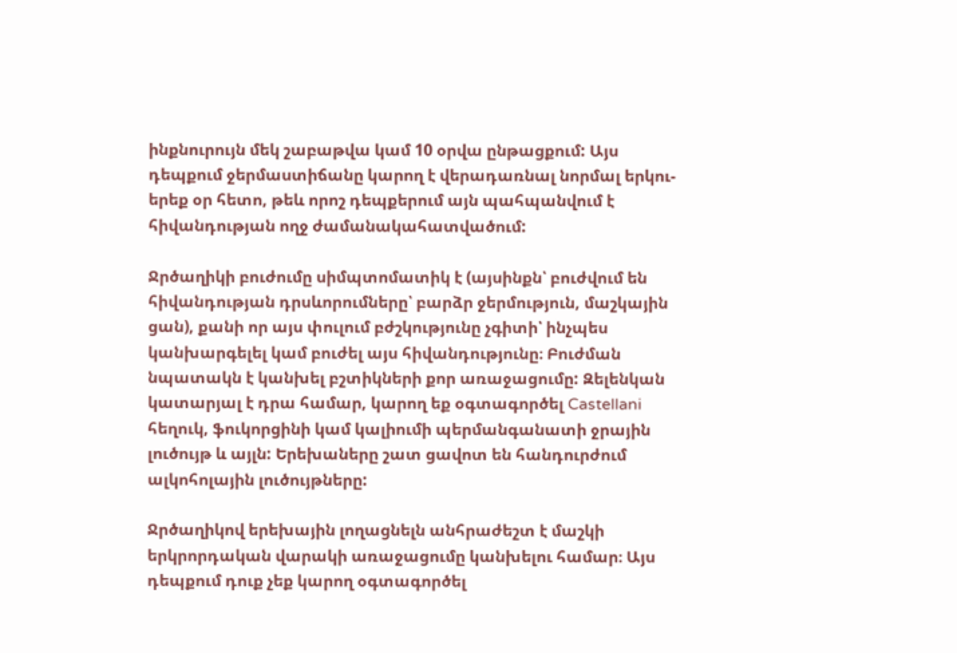ինքնուրույն մեկ շաբաթվա կամ 10 օրվա ընթացքում: Այս դեպքում ջերմաստիճանը կարող է վերադառնալ նորմալ երկու-երեք օր հետո, թեև որոշ դեպքերում այն պահպանվում է հիվանդության ողջ ժամանակահատվածում:

Ջրծաղիկի բուժումը սիմպտոմատիկ է (այսինքն՝ բուժվում են հիվանդության դրսևորումները՝ բարձր ջերմություն, մաշկային ցան), քանի որ այս փուլում բժշկությունը չգիտի՝ ինչպես կանխարգելել կամ բուժել այս հիվանդությունը։ Բուժման նպատակն է կանխել բշտիկների քոր առաջացումը: Զելենկան կատարյալ է դրա համար, կարող եք օգտագործել Castellani հեղուկ, ֆուկորցինի կամ կալիումի պերմանգանատի ջրային լուծույթ և այլն: Երեխաները շատ ցավոտ են հանդուրժում ալկոհոլային լուծույթները:

Ջրծաղիկով երեխային լողացնելն անհրաժեշտ է մաշկի երկրորդական վարակի առաջացումը կանխելու համար։ Այս դեպքում դուք չեք կարող օգտագործել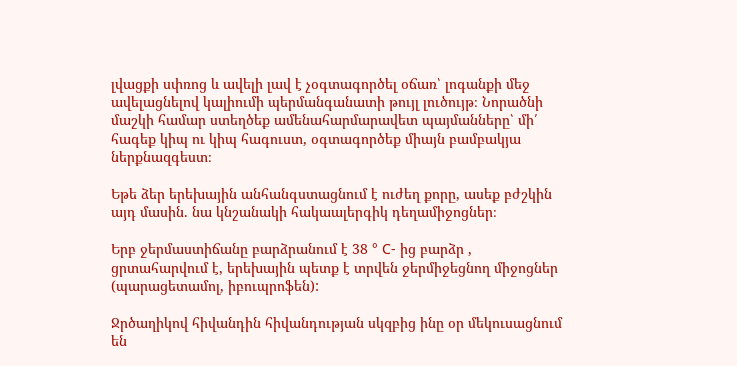լվացքի սփռոց և ավելի լավ է չօգտագործել օճառ՝ լոգանքի մեջ ավելացնելով կալիումի պերմանգանատի թույլ լուծույթ։ Նորածնի մաշկի համար ստեղծեք ամենահարմարավետ պայմանները՝ մի՛ հագեք կիպ ու կիպ հագուստ, օգտագործեք միայն բամբակյա ներքնազգեստ։

Եթե ձեր երեխային անհանգստացնում է ուժեղ քորը, ասեք բժշկին այդ մասին. նա կնշանակի հակաալերգիկ դեղամիջոցներ։

Երբ ջերմաստիճանը բարձրանում է 38 ° C- ից բարձր , ցրտահարվում է, երեխային պետք է տրվեն ջերմիջեցնող միջոցներ (պարացետամոլ, իբուպրոֆեն):

Ջրծաղիկով հիվանդին հիվանդության սկզբից ինը օր մեկուսացնում են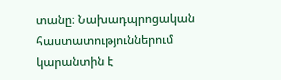տանը։ Նախադպրոցական հաստատություններում կարանտին է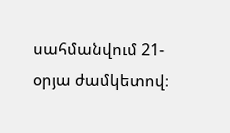սահմանվում 21-օրյա ժամկետով։